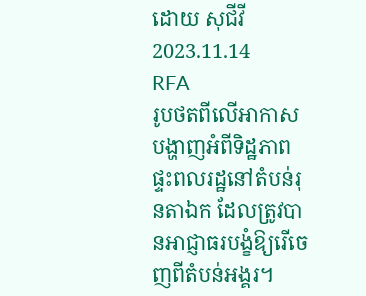ដោយ សុជីវី
2023.11.14
RFA
រូបថតពីលើអាកាស បង្ហាញអំពីទិដ្ឋភាពផ្ទះពលរដ្ឋនៅតំបន់រុនតាឯក ដែលត្រូវបានអាជ្ញាធរបង្ខំឱ្យរើចេញពីតំបន់អង្គរ។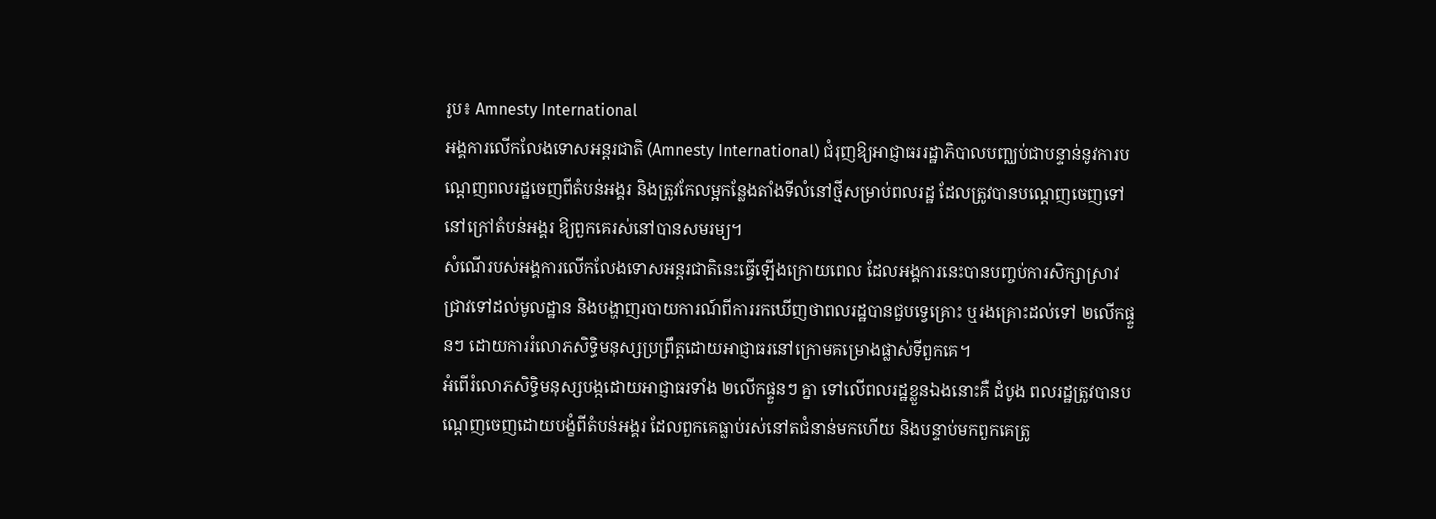រូប៖ Amnesty International
អង្គការលើកលែងទោសអន្តរជាតិ (Amnesty International) ជំរុញឱ្យអាជ្ញាធររដ្ឋាភិបាលបញ្ឈប់ជាបន្ទាន់នូវការបណ្ដេញពលរដ្ឋចេញពីតំបន់អង្គរ និងត្រូវកែលម្អកន្លែងតាំងទីលំនៅថ្មីសម្រាប់ពលរដ្ឋ ដែលត្រូវបានបណ្ដេញចេញទៅនៅក្រៅតំបន់អង្គរ ឱ្យពួកគេរស់នៅបានសមរម្យ។
សំណើរបស់អង្គការលើកលែងទោសអន្តរជាតិនេះធ្វើឡើងក្រោយពេល ដែលអង្គការនេះបានបញ្ចប់ការសិក្សាស្រាវជ្រាវទៅដល់មូលដ្ឋាន និងបង្ហាញរបាយការណ៍ពីការរកឃើញថាពលរដ្ឋបានជួបទ្វេគ្រោះ ឬរងគ្រោះដល់ទៅ ២លើកផ្ទួនៗ ដោយការរំលោភសិទ្ធិមនុស្សប្រព្រឹត្តដោយអាជ្ញាធរនៅក្រោមគម្រោងផ្លាស់ទីពួកគេ។
អំពើរំលោភសិទ្ធិមនុស្សបង្កដោយអាជ្ញាធរទាំង ២លើកផ្ទួនៗ គ្នា ទៅលើពលរដ្ឋខ្លួនឯងនោះគឺ ដំបូង ពលរដ្ឋត្រូវបានបណ្ដេញចេញដោយបង្ខំពីតំបន់អង្គរ ដែលពួកគេធ្លាប់រស់នៅតជំនាន់មកហើយ និងបន្ទាប់មកពួកគេត្រូ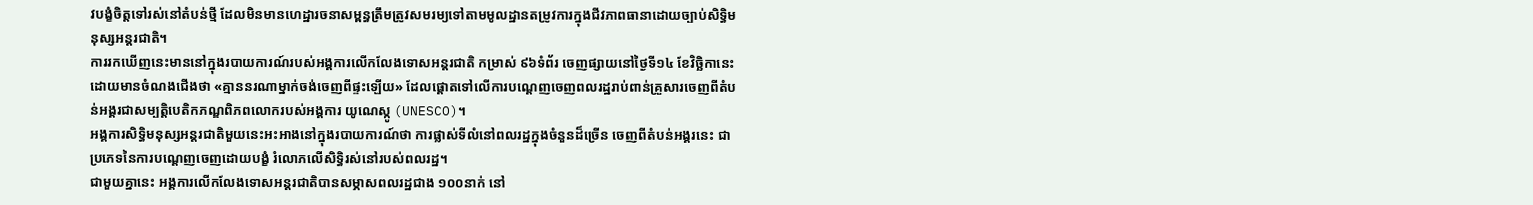វបង្ខំចិត្តទៅរស់នៅតំបន់ថ្មី ដែលមិនមានហេដ្ឋារចនាសម្ពន្ធត្រឹមត្រូវសមរម្យទៅតាមមូលដ្ឋានតម្រូវការក្នុងជីវភាពធានាដោយច្បាប់សិទ្ធិមនុស្សអន្តរជាតិ។
ការរកឃើញនេះមាននៅក្នុងរបាយការណ៍របស់អង្គការលើកលែងទោសអន្តរជាតិ កម្រាស់ ៩៦ទំព័រ ចេញផ្សាយនៅថ្ងៃទី១៤ ខែវិច្ឆិកានេះ ដោយមានចំណងជើងថា «គ្មាននរណាម្នាក់ចង់ចេញពីផ្ទះឡើយ» ដែលផ្ដោតទៅលើការបណ្ដេញចេញពលរដ្ឋរាប់ពាន់គ្រួសារចេញពីតំបន់អង្គរជាសម្បត្តិបេតិកភណ្ឌពិភពលោករបស់អង្គការ យូណេស្កូ (UNESCO)។
អង្គការសិទ្ធិមនុស្សអន្តរជាតិមួយនេះអះអាងនៅក្នុងរបាយការណ៍ថា ការផ្លាស់ទីលំនៅពលរដ្ឋក្នុងចំនួនដ៏ច្រើន ចេញពីតំបន់អង្គរនេះ ជាប្រភេទនៃការបណ្ដេញចេញដោយបង្ខំ រំលោភលើសិទ្ធិរស់នៅរបស់ពលរដ្ឋ។
ជាមួយគ្នានេះ អង្គការលើកលែងទោសអន្តរជាតិបានសម្ភាសពលរដ្ឋជាង ១០០នាក់ នៅ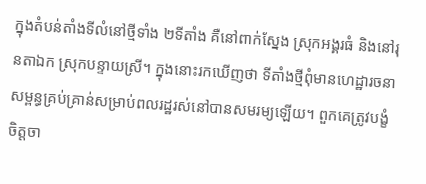ក្នុងតំបន់តាំងទីលំនៅថ្មីទាំង ២ទីតាំង គឺនៅពាក់ស្នែង ស្រុកអង្គរធំ និងនៅរុនតាឯក ស្រុកបន្ទាយស្រី។ ក្នុងនោះរកឃើញថា ទីតាំងថ្មីពុំមានហេដ្ឋារចនាសម្ពន្ធគ្រប់គ្រាន់សម្រាប់ពលរដ្ឋរស់នៅបានសមរម្យឡើយ។ ពួកគេត្រូវបង្ខំចិត្តចា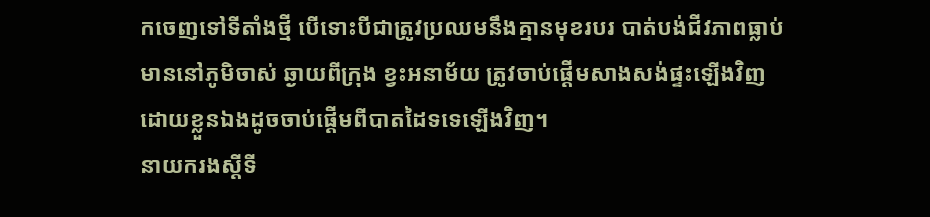កចេញទៅទីតាំងថ្មី បើទោះបីជាត្រូវប្រឈមនឹងគ្មានមុខរបរ បាត់បង់ជីវភាពធ្លាប់មាននៅភូមិចាស់ ឆ្ងាយពីក្រុង ខ្វះអនាម័យ ត្រូវចាប់ផ្ដើមសាងសង់ផ្ទះឡើងវិញដោយខ្លួនឯងដូចចាប់ផ្ដើមពីបាតដៃទទេឡើងវិញ។
នាយករងស្ដីទី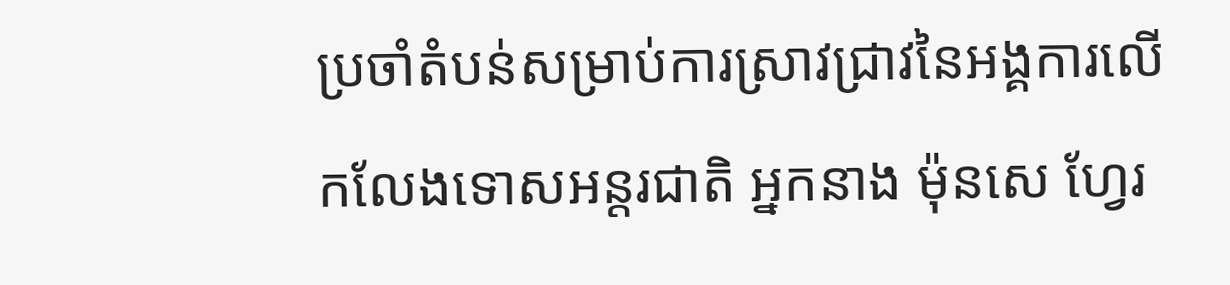ប្រចាំតំបន់សម្រាប់ការស្រាវជ្រាវនៃអង្គការលើកលែងទោសអន្តរជាតិ អ្នកនាង ម៉ុនសេ ហ្វែរ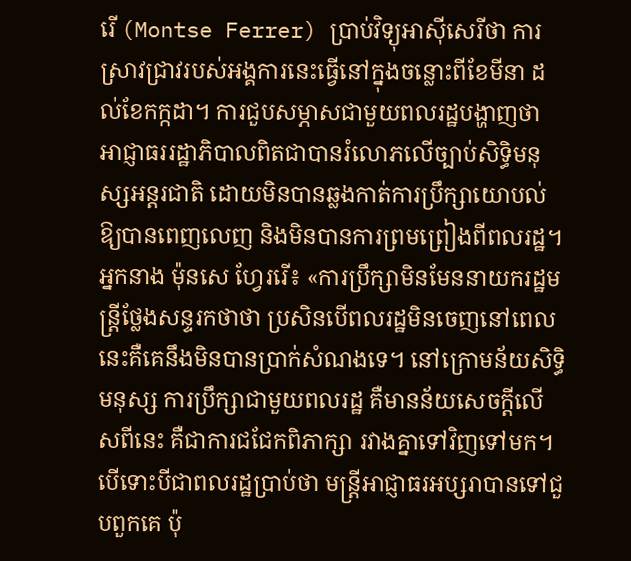រើ (Montse Ferrer) ប្រាប់វិទ្យុអាស៊ីសេរីថា ការស្រាវជ្រាវរបស់អង្គការនេះធ្វើនៅក្នុងចន្លោះពីខែមីនា ដល់ខែកក្កដា។ ការជួបសម្ភាសជាមួយពលរដ្ឋបង្ហាញថា អាជ្ញាធររដ្ឋាភិបាលពិតជាបានរំលោភលើច្បាប់សិទ្ធិមនុស្សអន្តរជាតិ ដោយមិនបានឆ្លងកាត់ការប្រឹក្សាយោបល់ឱ្យបានពេញលេញ និងមិនបានការព្រមព្រៀងពីពលរដ្ឋ។
អ្នកនាង ម៉ុនសេ ហ្វែររើ៖ «ការប្រឹក្សាមិនមែននាយករដ្ឋមន្ត្រីថ្លែងសន្ទរកថាថា ប្រសិនបើពលរដ្ឋមិនចេញនៅពេលនេះគឺគេនឹងមិនបានប្រាក់សំណងទេ។ នៅក្រោមន័យសិទ្ធិមនុស្ស ការប្រឹក្សាជាមួយពលរដ្ឋ គឺមានន័យសេចក្ដីលើសពីនេះ គឺជាការជជែកពិភាក្សា រវាងគ្នាទៅវិញទៅមក។ បើទោះបីជាពលរដ្ឋប្រាប់ថា មន្ត្រីអាជ្ញាធរអប្សរាបានទៅជួបពួកគេ ប៉ុ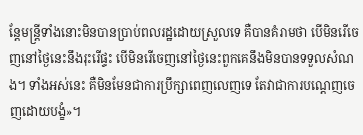ន្តែមន្ត្រីទាំងនោះមិនបានប្រាប់ពលរដ្ឋដោយស្រួលទេ គឺបានគំរាមថា បើមិនរើចេញនៅថ្ងៃនេះនឹងរុះរើផ្ទះ បើមិនរើចេញនៅថ្ងៃនេះពួកគេនឹងមិនបានទទួលសំណង។ ទាំងអស់នេះ គឺមិនមែនជាការប្រឹក្សាពេញលេញទេ តែវាជាការបណ្ដេញចេញដោយបង្ខំ»។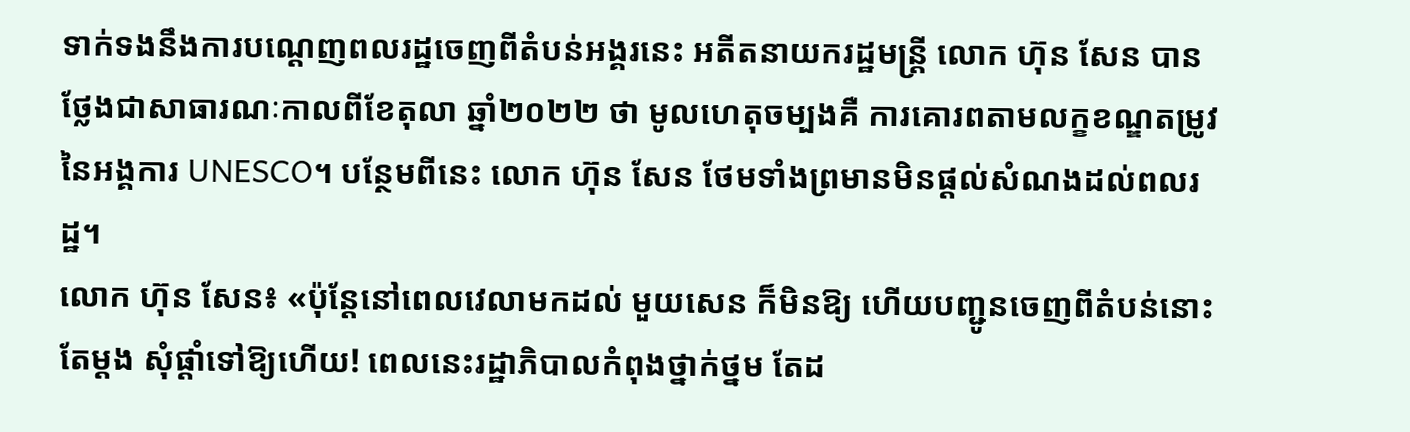ទាក់ទងនឹងការបណ្ដេញពលរដ្ឋចេញពីតំបន់អង្គរនេះ អតីតនាយករដ្ឋមន្ត្រី លោក ហ៊ុន សែន បានថ្លែងជាសាធារណៈកាលពីខែតុលា ឆ្នាំ២០២២ ថា មូលហេតុចម្បងគឺ ការគោរពតាមលក្ខខណ្ឌតម្រូវនៃអង្គការ UNESCO។ បន្ថែមពីនេះ លោក ហ៊ុន សែន ថែមទាំងព្រមានមិនផ្ដល់សំណងដល់ពលរដ្ឋ។
លោក ហ៊ុន សែន៖ «ប៉ុន្តែនៅពេលវេលាមកដល់ មួយសេន ក៏មិនឱ្យ ហើយបញ្ជូនចេញពីតំបន់នោះតែម្ដង សុំផ្ដាំទៅឱ្យហើយ! ពេលនេះរដ្ឋាភិបាលកំពុងថ្នាក់ថ្នម តែដ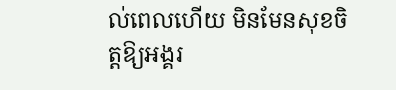ល់ពេលហើយ មិនមែនសុខចិត្តឱ្យអង្គរ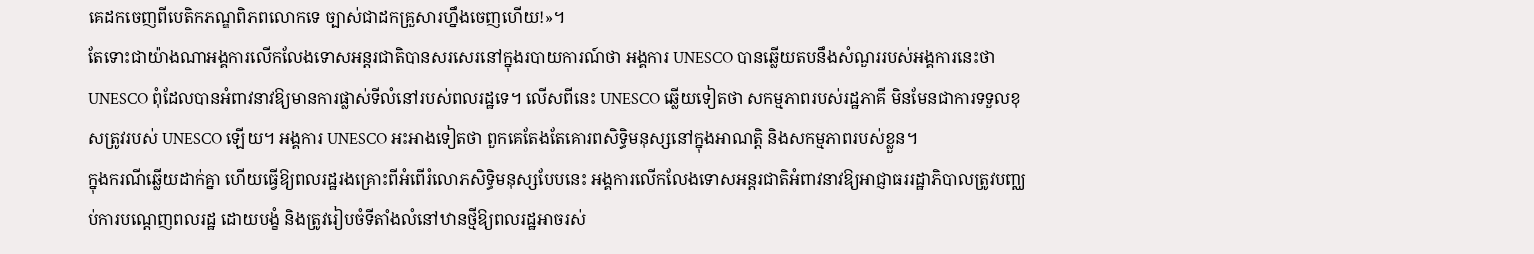គេដកចេញពីបេតិកភណ្ឌពិភពលោកទេ ច្បាស់ជាដកគ្រួសារហ្នឹងចេញហើយ!»។
តែទោះជាយ៉ាងណាអង្គការលើកលែងទោសអន្តរជាតិបានសរសេរនៅក្នុងរបាយការណ៍ថា អង្គការ UNESCO បានឆ្លើយតបនឹងសំណួររបស់អង្គការនេះថា UNESCO ពុំដែលបានអំពាវនាវឱ្យមានការផ្លាស់ទីលំនៅរបស់ពលរដ្ឋទេ។ លើសពីនេះ UNESCO ឆ្លើយទៀតថា សកម្មភាពរបស់រដ្ឋភាគី មិនមែនជាការទទួលខុសត្រូវរបស់ UNESCO ឡើយ។ អង្គការ UNESCO អះអាងទៀតថា ពួកគេតែងតែគោរពសិទ្ធិមនុស្សនៅក្នុងអាណត្តិ និងសកម្មភាពរបស់ខ្លួន។
ក្នុងករណីឆ្លើយដាក់គ្នា ហើយធ្វើឱ្យពលរដ្ឋរងគ្រោះពីអំពើរំលោភសិទ្ធិមនុស្សបែបនេះ អង្គការលើកលែងទោសអន្តរជាតិអំពាវនាវឱ្យអាជ្ញាធររដ្ឋាភិបាលត្រូវបញ្ឈប់ការបណ្ដេញពលរដ្ឋ ដោយបង្ខំ និងត្រូវរៀបចំទីតាំងលំនៅឋានថ្មីឱ្យពលរដ្ឋអាចរស់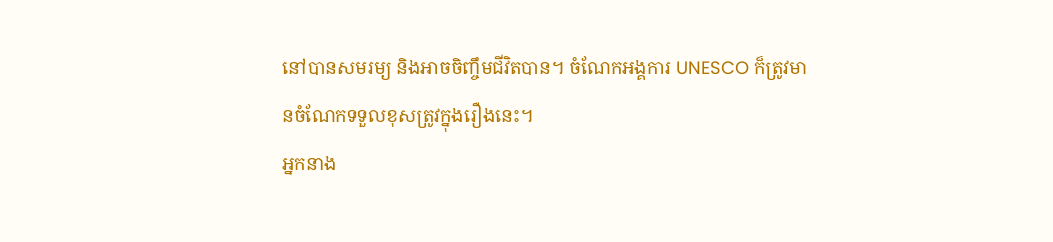នៅបានសមរម្យ និងអាចចិញ្ចឹមជីវិតបាន។ ចំណែកអង្គការ UNESCO ក៏ត្រូវមានចំណែកទទួលខុសត្រូវក្នុងរឿងនេះ។
អ្នកនាង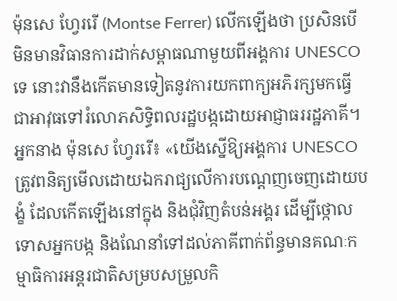ម៉ុនសេ ហ្វែររើ (Montse Ferrer) លើកឡើងថា ប្រសិនបើមិនមានវិធានការដាក់សម្ពាធណាមួយពីអង្គការ UNESCO ទេ នោះវានឹងកើតមានទៀតនូវការយកពាក្យអភិរក្សមកធ្វើជាអាវុធទៅរំលោភសិទ្ធិពលរដ្ឋបង្កដោយអាជ្ញាធររដ្ឋភាគី។
អ្នកនាង ម៉ុនសេ ហ្វែររើ៖ «យើងស្នើឱ្យអង្គការ UNESCO ត្រូវពនិត្យមើលដោយឯករាជ្យលើការបណ្ដេញចេញដោយបង្ខំ ដែលកើតឡើងនៅក្នុង និងជុំវិញតំបន់អង្គរ ដើម្បីថ្កោលទោសអ្នកបង្ក និងណែនាំទៅដល់ភាគីពាក់ព័ន្ធមានគណៈកម្មាធិការអន្តរជាតិសម្របសម្រួលកិ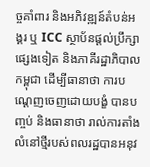ច្ចគាំពារ និងអភិវឌ្ឍន៍តំបន់អង្គរ ឬ ICC ស្ថាប័នផ្ដល់ប្រឹក្សាផ្សេងទៀត និងភាគីរដ្ឋាភិបាលកម្ពុជា ដើម្បីធានាថា ការបណ្ដេញចេញដោយបង្ខំ បានបញ្ចប់ និងធានាថា រាល់ការតាំងលំនៅថ្មីរបស់ពលរដ្ឋបានអនុវ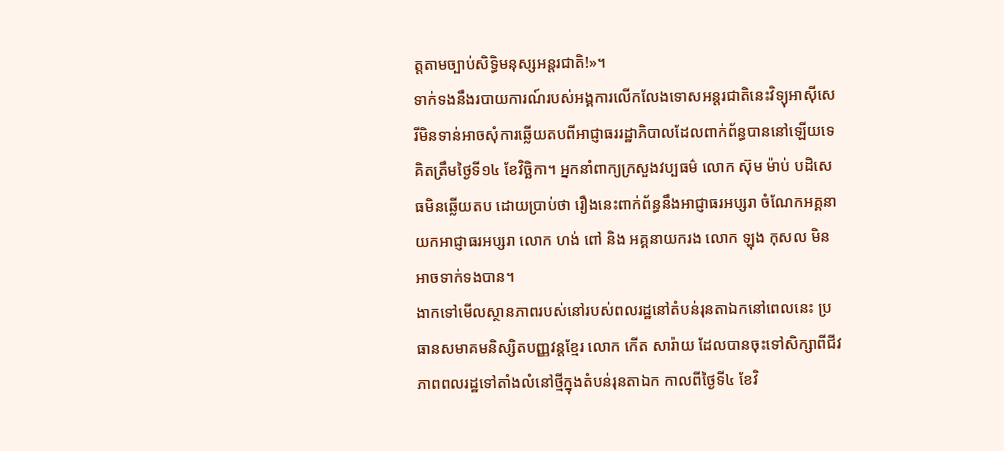ត្តតាមច្បាប់សិទ្ធិមនុស្សអន្តរជាតិ!»។
ទាក់ទងនឹងរបាយការណ៍របស់អង្គការលើកលែងទោសអន្តរជាតិនេះវិទ្យុអាស៊ីសេរីមិនទាន់អាចសុំការឆ្លើយតបពីអាជ្ញាធររដ្ឋាភិបាលដែលពាក់ព័ន្ធបាននៅឡើយទេ គិតត្រឹមថ្ងៃទី១៤ ខែវិច្ឆិកា។ អ្នកនាំពាក្យក្រសួងវប្បធម៌ លោក ស៊ុម ម៉ាប់ បដិសេធមិនឆ្លើយតប ដោយប្រាប់ថា រឿងនេះពាក់ព័ន្ធនឹងអាជ្ញាធរអប្សរា ចំណែកអគ្គនាយកអាជ្ញាធរអប្សរា លោក ហង់ ពៅ និង អគ្គនាយករង លោក ឡុង កុសល មិនអាចទាក់ទងបាន។
ងាកទៅមើលស្ថានភាពរបស់នៅរបស់ពលរដ្ឋនៅតំបន់រុនតាឯកនៅពេលនេះ ប្រធានសមាគមនិស្សិតបញ្ញវន្តខ្មែរ លោក កើត សារ៉ាយ ដែលបានចុះទៅសិក្សាពីជីវភាពពលរដ្ឋទៅតាំងលំនៅថ្មីក្នុងតំបន់រុនតាឯក កាលពីថ្ងៃទី៤ ខែវិ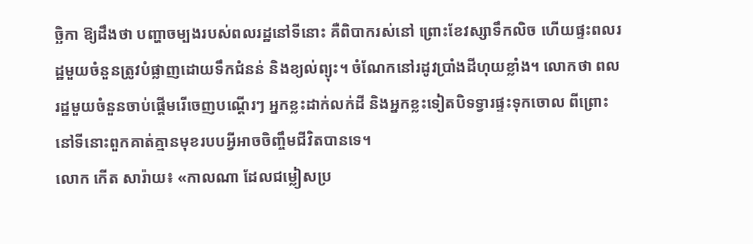ច្ឆិកា ឱ្យដឹងថា បញ្ហាចម្បងរបស់ពលរដ្ឋនៅទីនោះ គឺពិបាករស់នៅ ព្រោះខែវស្សាទឹកលិច ហើយផ្ទះពលរដ្ឋមួយចំនួនត្រូវបំផ្លាញដោយទឹកជំនន់ និងខ្យល់ព្យុះ។ ចំណែកនៅរដូវប្រាំងដីហុយខ្លាំង។ លោកថា ពលរដ្ឋមួយចំនួនចាប់ផ្ដើមរើចេញបណ្ដើរៗ អ្នកខ្លះដាក់លក់ដី និងអ្នកខ្លះទៀតបិទទ្វារផ្ទះទុកចោល ពីព្រោះនៅទីនោះពួកគាត់គ្មានមុខរបបអ្វីអាចចិញ្ចឹមជីវិតបានទេ។
លោក កើត សារ៉ាយ៖ «កាលណា ដែលជម្លៀសប្រ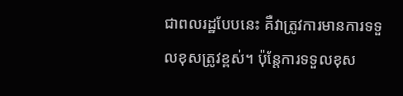ជាពលរដ្ឋបែបនេះ គឺវាត្រូវការមានការទទួលខុសត្រូវខ្ពស់។ ប៉ុន្តែការទទួលខុស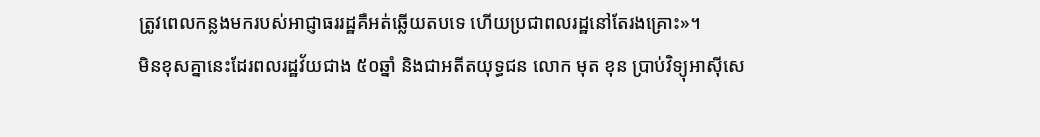ត្រូវពេលកន្លងមករបស់អាជ្ញាធររដ្ឋគឺអត់ឆ្លើយតបទេ ហើយប្រជាពលរដ្ឋនៅតែរងគ្រោះ»។
មិនខុសគ្នានេះដែរពលរដ្ឋវ័យជាង ៥០ឆ្នាំ និងជាអតីតយុទ្ធជន លោក មុត ខុន ប្រាប់វិទ្យុអាស៊ីសេ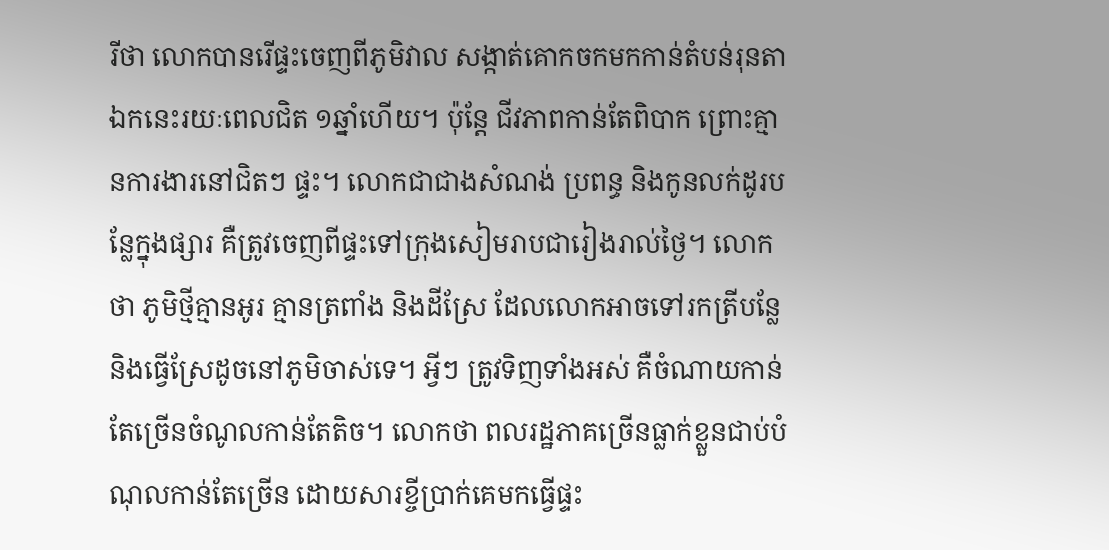រីថា លោកបានរើផ្ទះចេញពីភូមិវាល សង្កាត់គោកចកមកកាន់តំបន់រុនតាឯកនេះរយៈពេលជិត ១ឆ្នាំហើយ។ ប៉ុន្តែ ជីវភាពកាន់តែពិបាក ព្រោះគ្មានការងារនៅជិតៗ ផ្ទះ។ លោកជាជាងសំណង់ ប្រពន្ធ និងកូនលក់ដូរបន្លែក្នុងផ្សារ គឺត្រូវចេញពីផ្ទះទៅក្រុងសៀមរាបជារៀងរាល់ថ្ងៃ។ លោកថា ភូមិថ្មីគ្មានអូរ គ្មានត្រពាំង និងដីស្រែ ដែលលោកអាចទៅរកត្រីបន្លែ និងធ្វើស្រែដូចនៅភូមិចាស់ទេ។ អ្វីៗ ត្រូវទិញទាំងអស់ គឺចំណាយកាន់តែច្រើនចំណូលកាន់តែតិច។ លោកថា ពលរដ្ឋភាគច្រើនធ្លាក់ខ្លួនជាប់បំណុលកាន់តែច្រើន ដោយសារខ្ចីប្រាក់គេមកធ្វើផ្ទះ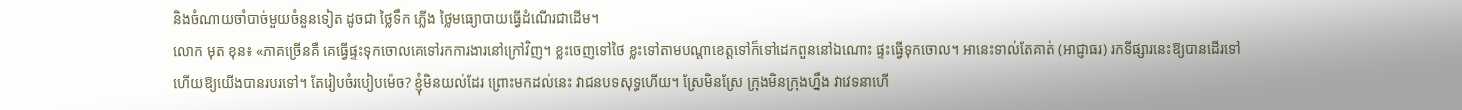និងចំណាយចាំបាច់មួយចំនួនទៀត ដូចជា ថ្លៃទឹក ភ្លើង ថ្លៃមធ្យោបាយធ្វើដំណើរជាដើម។
លោក មុត ខុន៖ «ភាគច្រើនគឺ គេធ្វើផ្ទះទុកចោលគេទៅរកការងារនៅក្រៅវិញ។ ខ្លះចេញទៅថៃ ខ្លះទៅតាមបណ្ដាខេត្តទៅក៏ទៅដេកពួននៅឯណោះ ផ្ទះធ្វើទុកចោល។ អានេះទាល់តែគាត់ (អាជ្ញាធរ) រកទីផ្សារនេះឱ្យបានដើរទៅ ហើយឱ្យយើងបានរបរទៅ។ តែរៀបចំរបៀបម៉េច? ខ្ញុំមិនយល់ដែរ ព្រោះមកដល់នេះ វាជនបទសុទ្ធហើយ។ ស្រែមិនស្រែ ក្រុងមិនក្រុងហ្នឹង វាវេទនាហើ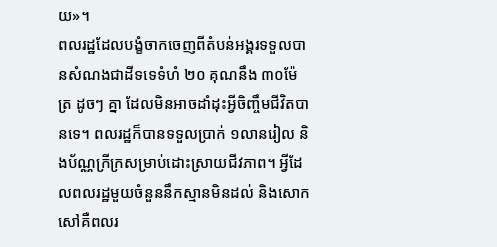យ»។
ពលរដ្ឋដែលបង្ខំចាកចេញពីតំបន់អង្គរទទួលបានសំណងជាដីទទេទំហំ ២០ គុណនឹង ៣០ម៉ែត្រ ដូចៗ គ្នា ដែលមិនអាចដាំដុះអ្វីចិញ្ចឹមជីវិតបានទេ។ ពលរដ្ឋក៏បានទទួលប្រាក់ ១លានរៀល និងប័ណ្ណក្រីក្រសម្រាប់ដោះស្រាយជីវភាព។ អ្វីដែលពលរដ្ឋមួយចំនួននឹកស្មានមិនដល់ និងសោកសៅគឺពលរ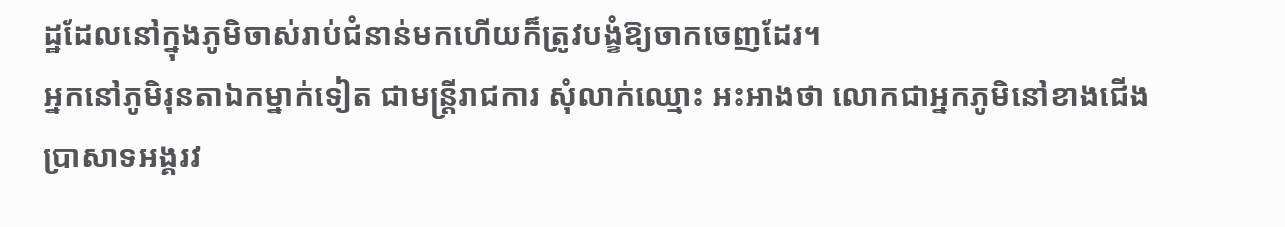ដ្ឋដែលនៅក្នុងភូមិចាស់រាប់ជំនាន់មកហើយក៏ត្រូវបង្ខំឱ្យចាកចេញដែរ។
អ្នកនៅភូមិរុនតាឯកម្នាក់ទៀត ជាមន្ត្រីរាជការ សុំលាក់ឈ្មោះ អះអាងថា លោកជាអ្នកភូមិនៅខាងជើងប្រាសាទអង្គរវ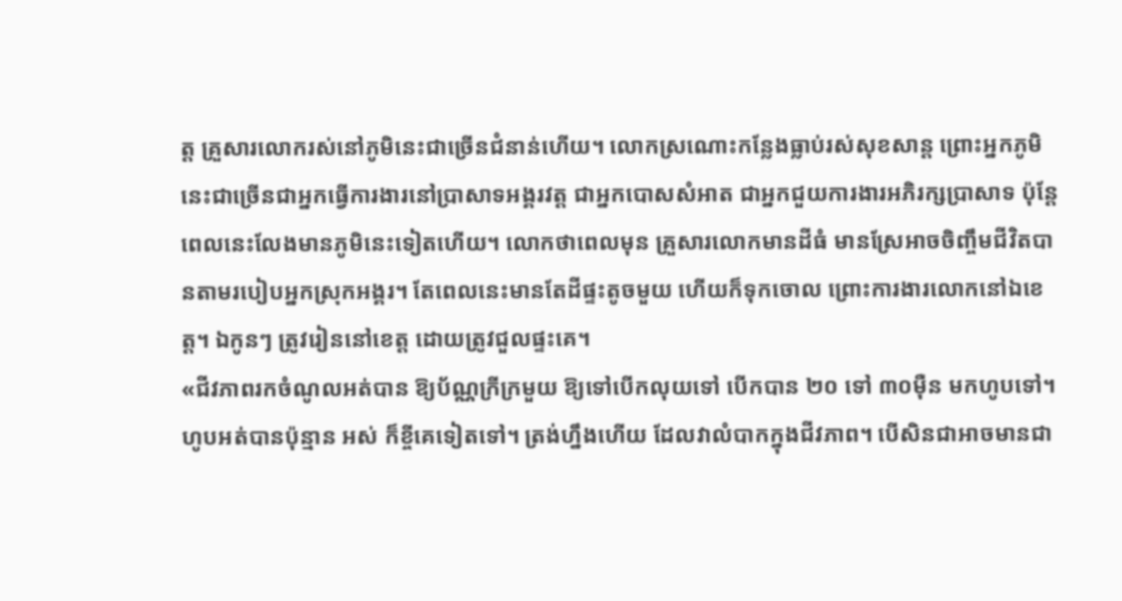ត្ត គ្រួសារលោករស់នៅភូមិនេះជាច្រើនជំនាន់ហើយ។ លោកស្រណោះកន្លែងធ្លាប់រស់សុខសាន្ត ព្រោះអ្នកភូមិនេះជាច្រើនជាអ្នកធ្វើការងារនៅប្រាសាទអង្គរវត្ត ជាអ្នកបោសសំអាត ជាអ្នកជួយការងារអភិរក្សប្រាសាទ ប៉ុន្តែពេលនេះលែងមានភូមិនេះទៀតហើយ។ លោកថាពេលមុន គ្រួសារលោកមានដីធំ មានស្រែអាចចិញ្ចឹមជីវិតបានតាមរបៀបអ្នកស្រុកអង្គរ។ តែពេលនេះមានតែដីផ្ទះតូចមួយ ហើយក៏ទុកចោល ព្រោះការងារលោកនៅឯខេត្ត។ ឯកូនៗ ត្រូវរៀននៅខេត្ត ដោយត្រូវជួលផ្ទះគេ។
«ជីវភាពរកចំណូលអត់បាន ឱ្យប័ណ្ណក្រីក្រមួយ ឱ្យទៅបើកលុយទៅ បើកបាន ២០ ទៅ ៣០ម៉ឺន មកហូបទៅ។ ហូបអត់បានប៉ុន្មាន អស់ ក៏ខ្ចីគេទៀតទៅ។ ត្រង់ហ្នឹងហើយ ដែលវាលំបាកក្នុងជីវភាព។ បើសិនជាអាចមានជា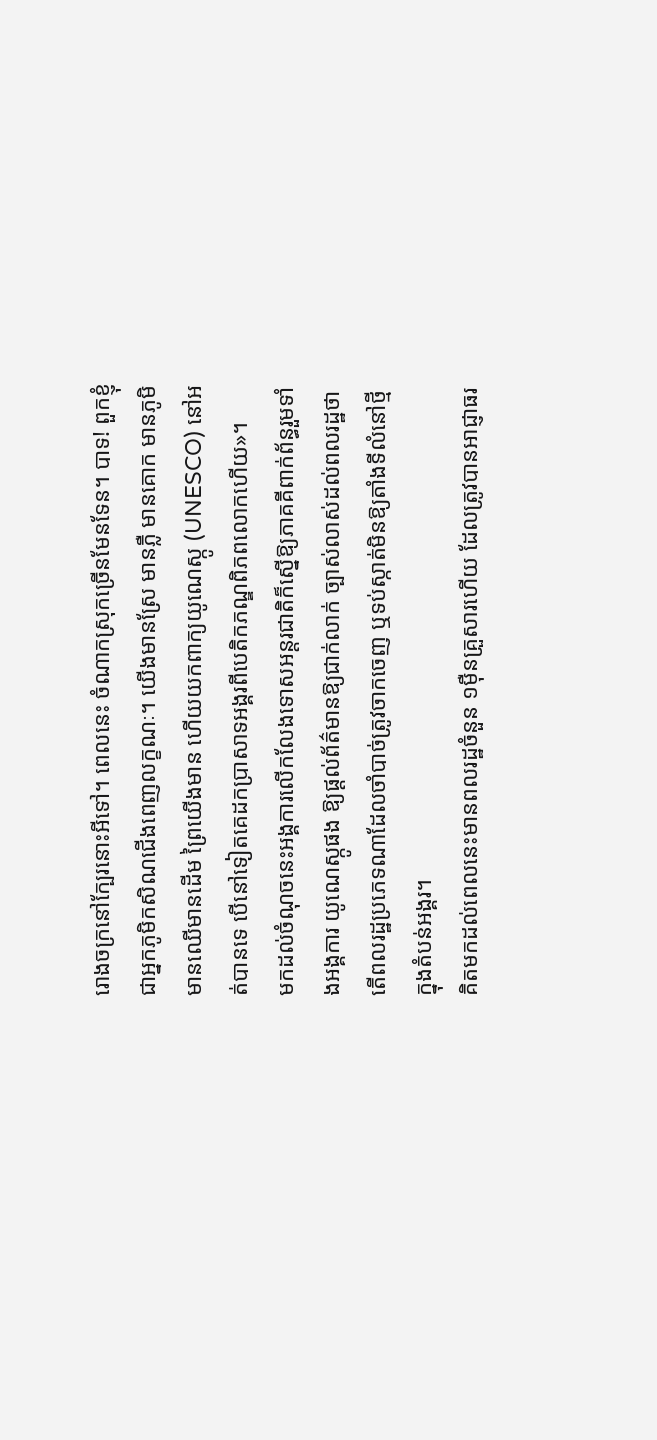រោងចក្រនៅក្បែរនោះអីទៅ។ ពេលនេះ ចំណាកស្រុកច្រើនមែនទែន។ បាទ! ពួកខ្ញុំជាអ្នកភូមិកសិណជើងពេញលក្ខណៈ។ យើងមានស្រែ មានភ្លឺ មានគោក មានភូមិ មានឈើមានដើម ព្រៃយើងមាន ហើយយកពាក្យយូណេស្កូ (UNESCO) នៅអត់បានទេ បើនៅទៀតគេដកប្រាសាទអង្គរពីបេតិកភណ្ឌពិភពលោកហើយ»។
មកដល់ចំណុចនេះអង្គការលើកលែងទោសអន្តរជាតិក៏ស្នើឱ្យភាគគីពាក់ព័ន្ធរួមទាំងអង្គការ យូណេស្កូផង ឱ្យផ្ដល់ព័ត៌មានឱ្យជាក់លាក់ ច្បាស់លាស់ដល់ពលរដ្ឋថា តើពលរដ្ឋប្រភេទណាដែលចាំបាច់ត្រូវចាកចេញ ឬទប់ស្កាត់មិនឱ្យតាំងទីលំនៅថ្មីក្នុងតំបន់អង្គរ។
គិតមកដល់ពេលនេះមានពលរដ្ឋចំនួន ១ម៉ឺនគ្រួសារហើយ ដែលត្រូវបានអាជ្ញាធរ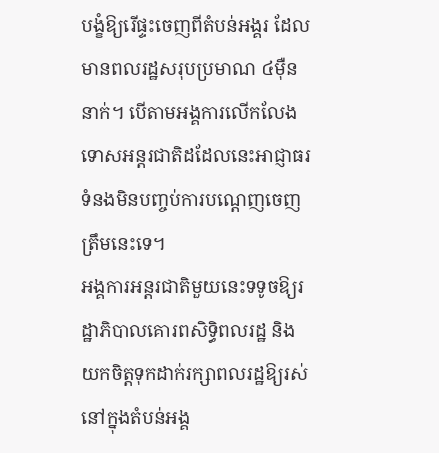បង្ខំឱ្យរើផ្ទះចេញពីតំបន់អង្គរ ដែលមានពលរដ្ឋសរុបប្រមាណ ៤ម៉ឺននាក់។ បើតាមអង្គការលើកលែងទោសអន្តរជាតិដដែលនេះអាជ្ញាធរទំនងមិនបញ្ចប់ការបណ្ដេញចេញត្រឹមនេះទេ។
អង្គការអន្តរជាតិមួយនេះទទូចឱ្យរដ្ឋាភិបាលគោរពសិទ្ធិពលរដ្ឋ និងយកចិត្តទុកដាក់រក្សាពលរដ្ឋឱ្យរស់នៅក្នុងតំបន់អង្គ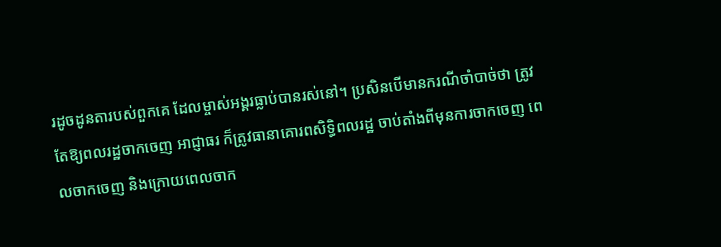រដូចដូនតារបស់ពួកគេ ដែលម្ចាស់អង្គរធ្លាប់បានរស់នៅ។ ប្រសិនបើមានករណីចាំបាច់ថា ត្រូវតែឱ្យពលរដ្ឋចាកចេញ អាជ្ញាធរ ក៏ត្រូវធានាគោរពសិទ្ធិពលរដ្ឋ ចាប់តាំងពីមុនការចាកចេញ ពេលចាកចេញ និងក្រោយពេលចាក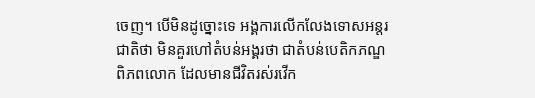ចេញ។ បើមិនដូច្នោះទេ អង្គការលើកលែងទោសអន្តរជាតិថា មិនគួរហៅតំបន់អង្គរថា ជាតំបន់បេតិកភណ្ឌពិភពលោក ដែលមានជីវិតរស់រវើក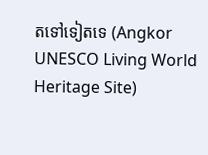តទៅទៀតទេ (Angkor UNESCO Living World Heritage Site)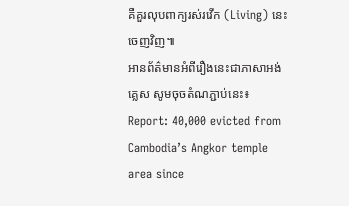គឺគួរលុបពាក្យរស់រវើក (Living) នេះចេញវិញ៕
អានព័ត៌មានអំពីរឿងនេះជាភាសាអង់គ្លេស សូមចុចតំណភ្ជាប់នេះ៖ Report: 40,000 evicted from Cambodia’s Angkor temple area since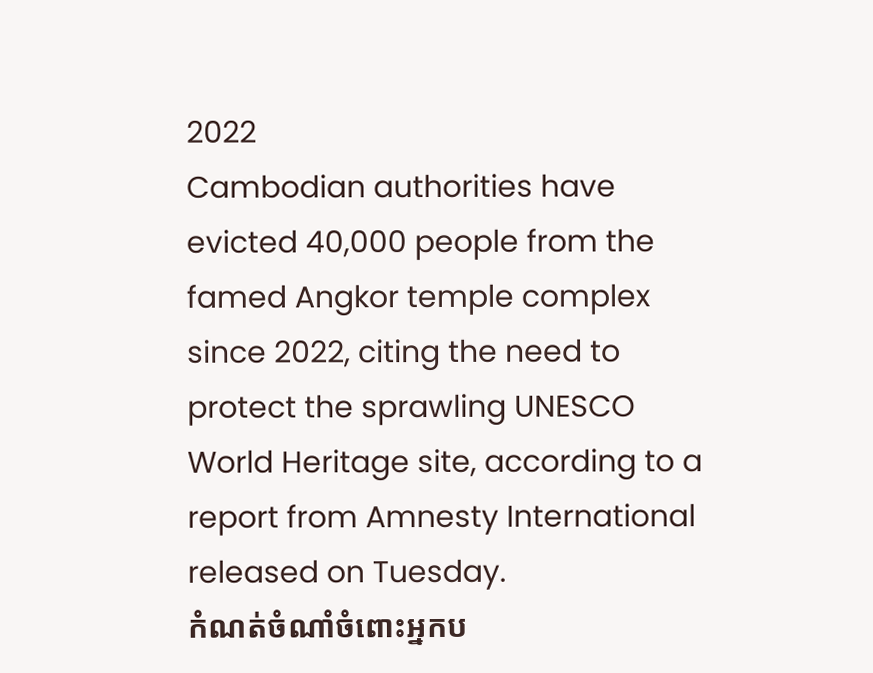2022
Cambodian authorities have evicted 40,000 people from the famed Angkor temple complex since 2022, citing the need to protect the sprawling UNESCO World Heritage site, according to a report from Amnesty International released on Tuesday.
កំណត់ចំណាំចំពោះអ្នកប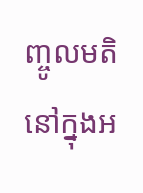ញ្ចូលមតិនៅក្នុងអ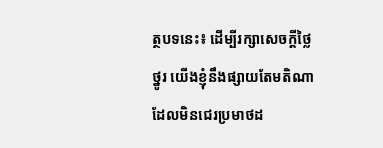ត្ថបទនេះ៖ ដើម្បីរក្សាសេចក្ដីថ្លៃថ្នូរ យើងខ្ញុំនឹងផ្សាយតែមតិណា ដែលមិនជេរប្រមាថដ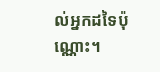ល់អ្នកដទៃប៉ុណ្ណោះ។